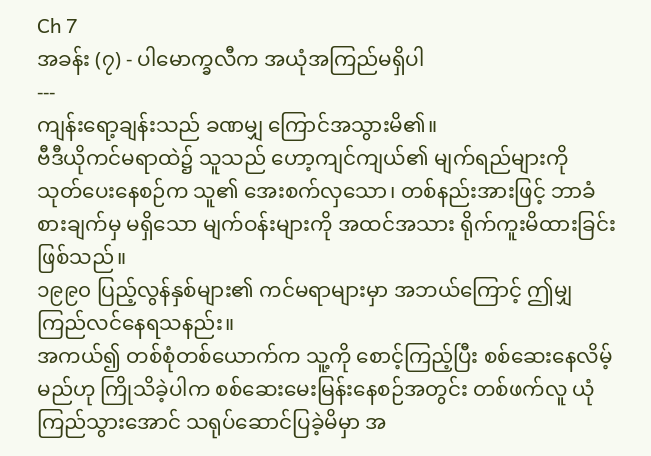Ch 7
အခန်း (၇) - ပါမောက္ခလီက အယုံအကြည်မရှိပါ
---
ကျန်းရော့ချန်းသည် ခဏမျှ ကြောင်အသွားမိ၏။
ဗီဒီယိုကင်မရာထဲ၌ သူသည် ဟော့ကျင်ကျယ်၏ မျက်ရည်များကို သုတ်ပေးနေစဉ်က သူ၏ အေးစက်လှသော၊ တစ်နည်းအားဖြင့် ဘာခံစားချက်မှ မရှိသော မျက်ဝန်းများကို အထင်အသား ရိုက်ကူးမိထားခြင်း ဖြစ်သည်။
၁၉၉၀ ပြည့်လွန်နှစ်များ၏ ကင်မရာများမှာ အဘယ်ကြောင့် ဤမျှ ကြည်လင်နေရသနည်း။
အကယ်၍ တစ်စုံတစ်ယောက်က သူ့ကို စောင့်ကြည့်ပြီး စစ်ဆေးနေလိမ့်မည်ဟု ကြိုသိခဲ့ပါက စစ်ဆေးမေးမြန်းနေစဉ်အတွင်း တစ်ဖက်လူ ယုံကြည်သွားအောင် သရုပ်ဆောင်ပြခဲ့မိမှာ အ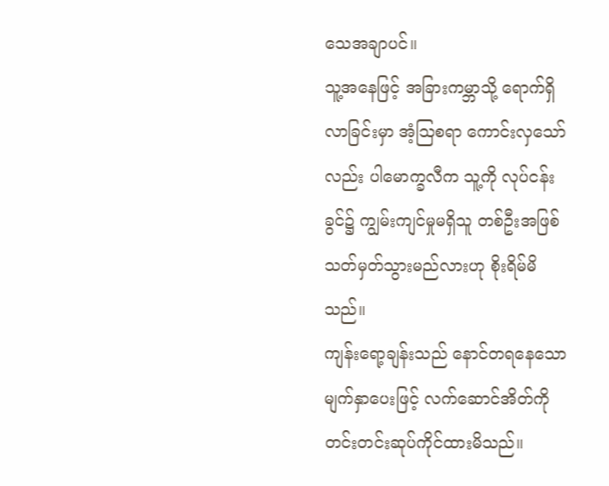သေအချာပင်။
သူ့အနေဖြင့် အခြားကမ္ဘာသို့ ရောက်ရှိလာခြင်းမှာ အံ့ဩစရာ ကောင်းလှသော်လည်း ပါမောက္ခလီက သူ့ကို လုပ်ငန်းခွင်၌ ကျွမ်းကျင်မှုမရှိသူ တစ်ဦးအဖြစ် သတ်မှတ်သွားမည်လားဟု စိုးရိမ်မိသည်။
ကျန်းရော့ချန်းသည် နောင်တရနေသော မျက်နှာပေးဖြင့် လက်ဆောင်အိတ်ကို တင်းတင်းဆုပ်ကိုင်ထားမိသည်။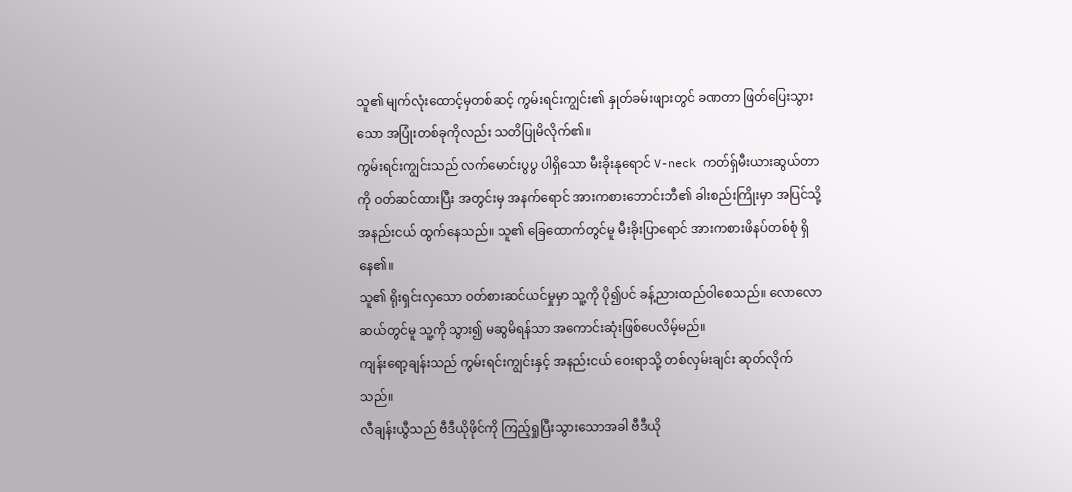သူ၏ မျက်လုံးထောင့်မှတစ်ဆင့် ကွမ်းရင်းကျွင်း၏ နှုတ်ခမ်းဖျားတွင် ခဏတာ ဖြတ်ပြေးသွားသော အပြုံးတစ်ခုကိုလည်း သတိပြုမိလိုက်၏။
ကွမ်းရင်းကျွင်းသည် လက်မောင်းပွပွ ပါရှိသော မီးခိုးနုရောင် V-neck ကတ်ရှ်မီးယားဆွယ်တာကို ဝတ်ဆင်ထားပြီး အတွင်းမှ အနက်ရောင် အားကစားဘောင်းဘီ၏ ခါးစည်းကြိုးမှာ အပြင်သို့ အနည်းငယ် ထွက်နေသည်။ သူ၏ ခြေထောက်တွင်မူ မီးခိုးပြာရောင် အားကစားဖိနပ်တစ်စုံ ရှိနေ၏။
သူ၏ ရိုးရှင်းလှသော ဝတ်စားဆင်ယင်မှုမှာ သူ့ကို ပို၍ပင် ခန့်ညားထည်ဝါစေသည်။ လောလောဆယ်တွင်မူ သူ့ကို သွား၍ မဆွမိရန်သာ အကောင်းဆုံးဖြစ်ပေလိမ့်မည်။
ကျန်းရော့ချန်းသည် ကွမ်းရင်းကျွင်းနှင့် အနည်းငယ် ဝေးရာသို့ တစ်လှမ်းချင်း ဆုတ်လိုက်သည်။
လီချန်းယွီသည် ဗီဒီယိုဖိုင်ကို ကြည့်ရှုပြီးသွားသောအခါ ဗီဒီယို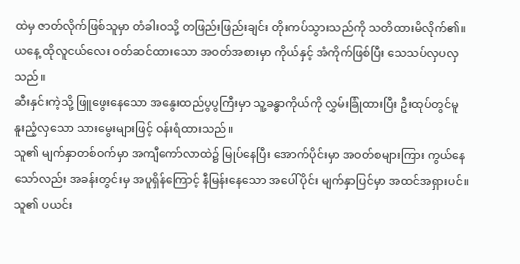ထဲမှ ဇာတ်လိုက်ဖြစ်သူမှာ တံခါးဝသို့ တဖြည်းဖြည်းချင်း တိုးကပ်သွားသည်ကို သတိထားမိလိုက်၏။
ယနေ့ ထိုလူငယ်လေး ဝတ်ဆင်ထားသော အဝတ်အစားမှာ ကိုယ်နှင့် အံကိုက်ဖြစ်ပြီး သေသပ်လှပလှသည်။
ဆီးနှင်းကဲ့သို့ ဖြူဖွေးနေသော အနွေးထည်ပွပွကြီးမှာ သူ့ခန္ဓာကိုယ်ကို လွှမ်းခြုံထားပြီး ဦးထုပ်တွင်မူ နူးညံ့လှသော သားမွေးများဖြင့် ဝန်းရံထားသည်။
သူ၏ မျက်နှာတစ်ဝက်မှာ အကျီကော်လာထဲ၌ မြုပ်နေပြီး အောက်ပိုင်းမှာ အဝတ်စများကြား ကွယ်နေသော်လည်း အခန်းတွင်းမှ အပူရှိန်ကြောင့် နီမြန်းနေသော အပေါ်ပိုင်း မျက်နှာပြင်မှာ အထင်အရှားပင်။
သူ၏ ပယင်း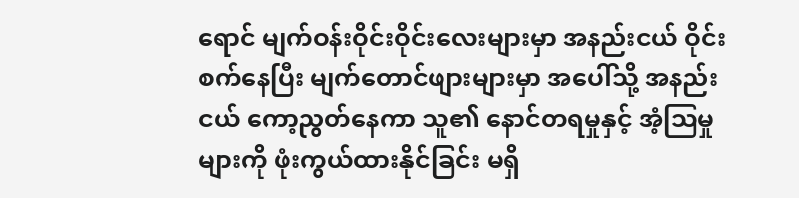ရောင် မျက်ဝန်းဝိုင်းဝိုင်းလေးများမှာ အနည်းငယ် ဝိုင်းစက်နေပြီး မျက်တောင်ဖျားများမှာ အပေါ်သို့ အနည်းငယ် ကော့ညွတ်နေကာ သူ၏ နောင်တရမှုနှင့် အံ့ဩမှုများကို ဖုံးကွယ်ထားနိုင်ခြင်း မရှိ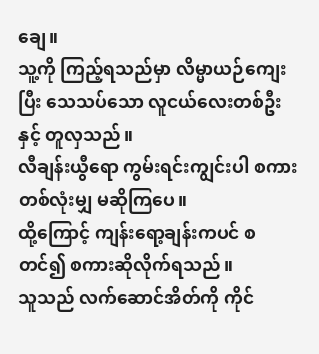ချေ။
သူ့ကို ကြည့်ရသည်မှာ လိမ္မာယဉ်ကျေးပြီး သေသပ်သော လူငယ်လေးတစ်ဦးနှင့် တူလှသည်။
လီချန်းယွီရော ကွမ်းရင်းကျွင်းပါ စကားတစ်လုံးမျှ မဆိုကြပေ။
ထို့ကြောင့် ကျန်းရော့ချန်းကပင် စတင်၍ စကားဆိုလိုက်ရသည်။
သူသည် လက်ဆောင်အိတ်ကို ကိုင်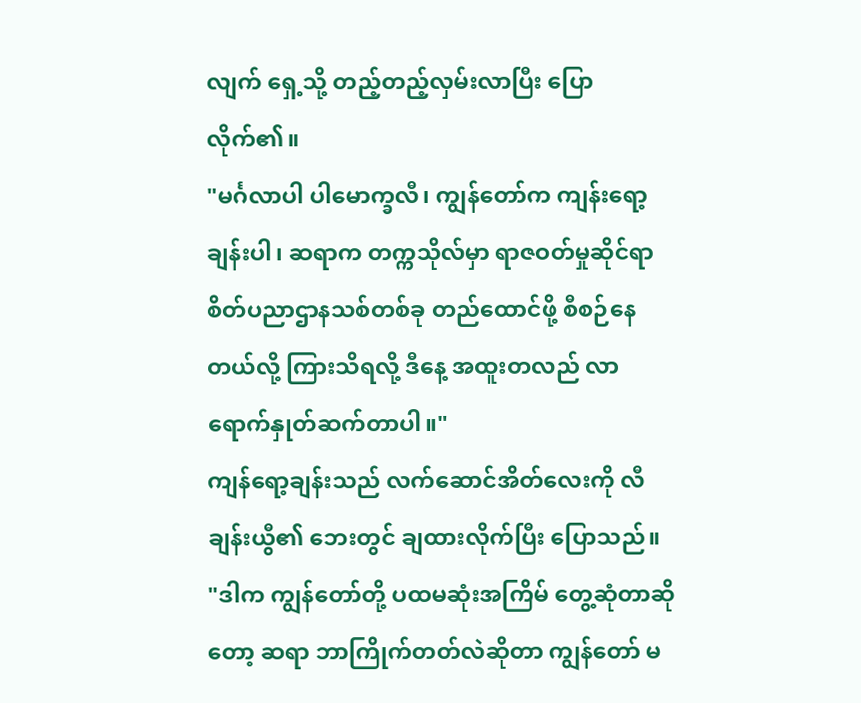လျက် ရှေ့သို့ တည့်တည့်လှမ်းလာပြီး ပြောလိုက်၏။
"မင်္ဂလာပါ ပါမောက္ခလီ၊ ကျွန်တော်က ကျန်းရော့ချန်းပါ၊ ဆရာက တက္ကသိုလ်မှာ ရာဇဝတ်မှုဆိုင်ရာ စိတ်ပညာဌာနသစ်တစ်ခု တည်ထောင်ဖို့ စီစဉ်နေတယ်လို့ ကြားသိရလို့ ဒီနေ့ အထူးတလည် လာရောက်နှုတ်ဆက်တာပါ။"
ကျန်ရော့ချန်းသည် လက်ဆောင်အိတ်လေးကို လီချန်းယွီ၏ ဘေးတွင် ချထားလိုက်ပြီး ပြောသည်။
"ဒါက ကျွန်တော်တို့ ပထမဆုံးအကြိမ် တွေ့ဆုံတာဆိုတော့ ဆရာ ဘာကြိုက်တတ်လဲဆိုတာ ကျွန်တော် မ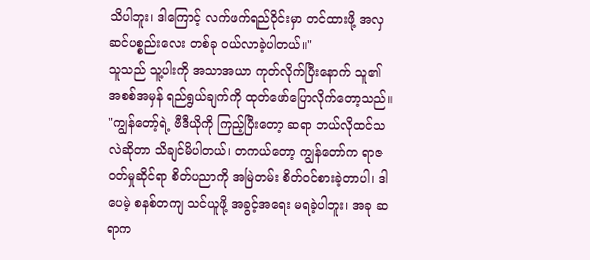သိပါဘူး၊ ဒါကြောင့် လက်ဖက်ရည်ဝိုင်းမှာ တင်ထားဖို့ အလှဆင်ပစ္စည်းလေး တစ်ခု ဝယ်လာခဲ့ပါတယ်။"
သူသည် သူ့ပါးကို အသာအယာ ကုတ်လိုက်ပြီးနောက် သူ၏ အစစ်အမှန် ရည်ရွယ်ချက်ကို ထုတ်ဖော်ပြောလိုက်တော့သည်။
"ကျွန်တော့်ရဲ့ ဗီဒီယိုကို ကြည့်ပြီးတော့ ဆရာ ဘယ်လိုထင်သလဲဆိုတာ သိချင်မိပါတယ်၊ တကယ်တော့ ကျွန်တော်က ရာဇဝတ်မှုဆိုင်ရာ စိတ်ပညာကို အမြဲတမ်း စိတ်ဝင်စားခဲ့တာပါ၊ ဒါပေမဲ့ စနစ်တကျ သင်ယူဖို့ အခွင့်အရေး မရခဲ့ပါဘူး၊ အခု ဆရာက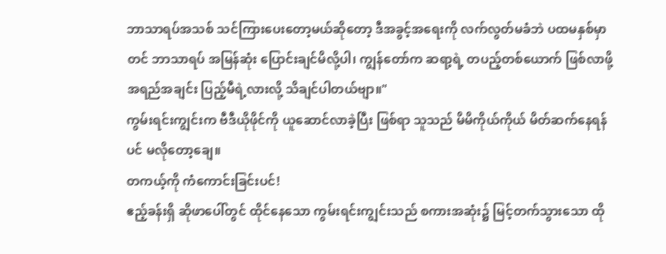ဘာသာရပ်အသစ် သင်ကြားပေးတော့မယ်ဆိုတော့ ဒီအခွင့်အရေးကို လက်လွတ်မခံဘဲ ပထမနှစ်မှာတင် ဘာသာရပ် အမြန်ဆုံး ပြောင်းချင်မိလို့ပါ၊ ကျွန်တော်က ဆရာ့ရဲ့ တပည့်တစ်ယောက် ဖြစ်လာဖို့ အရည်အချင်း ပြည့်မီရဲ့လားလို့ သိချင်ပါတယ်ဗျာ။"
ကွမ်းရင်းကျွင်းက ဗီဒီယိုဖိုင်ကို ယူဆောင်လာခဲ့ပြီး ဖြစ်ရာ သူသည် မိမိကိုယ်ကိုယ် မိတ်ဆက်နေရန်ပင် မလိုတော့ချေ။
တကယ့်ကို ကံကောင်းခြင်းပင်!
ဧည့်ခန်းရှိ ဆိုဖာပေါ်တွင် ထိုင်နေသော ကွမ်းရင်းကျွင်းသည် စကားအဆုံး၌ မြင့်တက်သွားသော ထို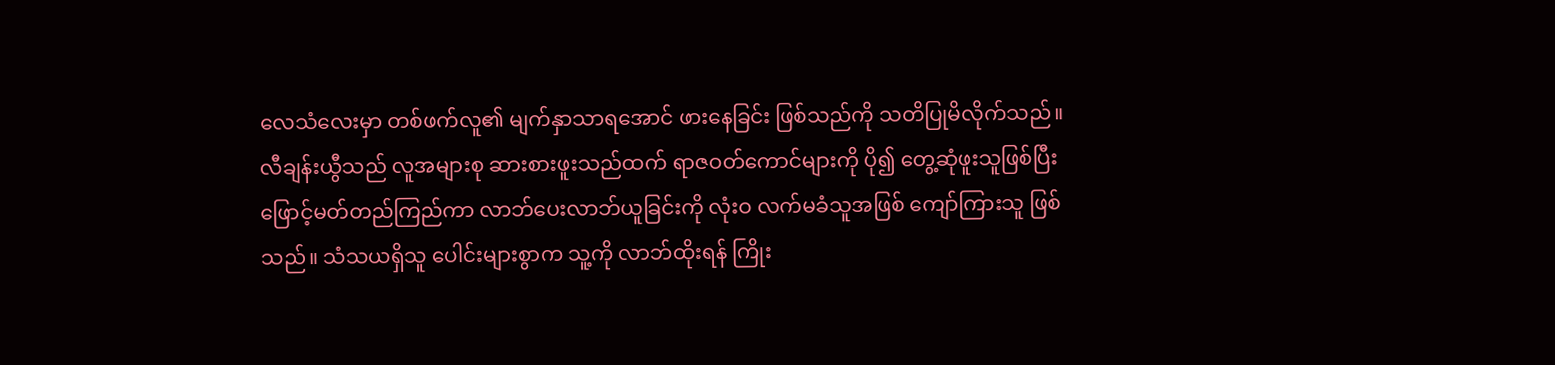လေသံလေးမှာ တစ်ဖက်လူ၏ မျက်နှာသာရအောင် ဖားနေခြင်း ဖြစ်သည်ကို သတိပြုမိလိုက်သည်။
လီချန်းယွီသည် လူအများစု ဆားစားဖူးသည်ထက် ရာဇဝတ်ကောင်များကို ပို၍ တွေ့ဆုံဖူးသူဖြစ်ပြီး ဖြောင့်မတ်တည်ကြည်ကာ လာဘ်ပေးလာဘ်ယူခြင်းကို လုံးဝ လက်မခံသူအဖြစ် ကျော်ကြားသူ ဖြစ်သည်။ သံသယရှိသူ ပေါင်းများစွာက သူ့ကို လာဘ်ထိုးရန် ကြိုး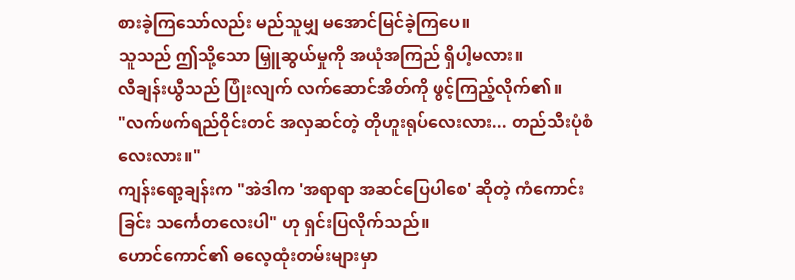စားခဲ့ကြသော်လည်း မည်သူမျှ မအောင်မြင်ခဲ့ကြပေ။
သူသည် ဤသို့သော မြှူဆွယ်မှုကို အယုံအကြည် ရှိပါ့မလား။
လီချန်းယွီသည် ပြုံးလျက် လက်ဆောင်အိတ်ကို ဖွင့်ကြည့်လိုက်၏။
"လက်ဖက်ရည်ဝိုင်းတင် အလှဆင်တဲ့ တိုဟူးရုပ်လေးလား... တည်သီးပုံစံလေးလား။"
ကျန်းရော့ချန်းက "အဲဒါက 'အရာရာ အဆင်ပြေပါစေ' ဆိုတဲ့ ကံကောင်းခြင်း သင်္ကေတလေးပါ" ဟု ရှင်းပြလိုက်သည်။
ဟောင်ကောင်၏ ဓလေ့ထုံးတမ်းများမှာ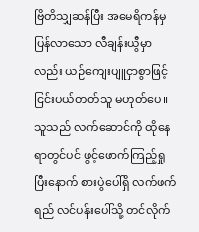ဗြိတိသျှဆန်ပြီး အမေရိကန်မှ ပြန်လာသော လီချန်းယွီမှာလည်း ယဉ်ကျေးပျူငှာစွာဖြင့် ငြင်းပယ်တတ်သူ မဟုတ်ပေ။
သူသည် လက်ဆောင်ကို ထိုနေရာတွင်ပင် ဖွင့်ဖောက်ကြည့်ရှုပြီးနောက် စားပွဲပေါ်ရှိ လက်ဖက်ရည် လင်ပန်းပေါ်သို့ တင်လိုက်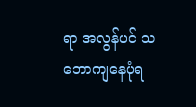ရာ အလွန်ပင် သဘောကျနေပုံရ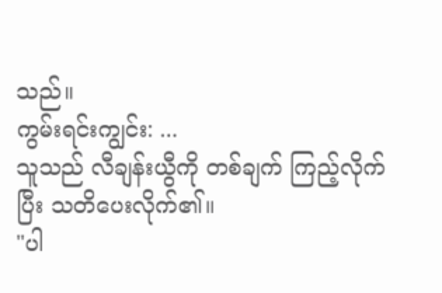သည်။
ကွမ်းရင်းကျွင်း: ...
သူသည် လီချန်းယွီကို တစ်ချက် ကြည့်လိုက်ပြီး သတိပေးလိုက်၏။
"ပါ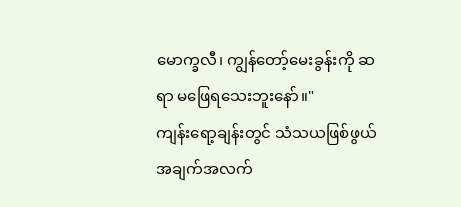မောက္ခလီ၊ ကျွန်တော့်မေးခွန်းကို ဆရာ မဖြေရသေးဘူးနော်။"
ကျန်းရော့ချန်းတွင် သံသယဖြစ်ဖွယ် အချက်အလက်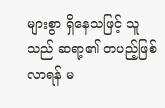များစွာ ရှိနေသဖြင့် သူသည် ဆရာ့၏ တပည့်ဖြစ်လာရန် မ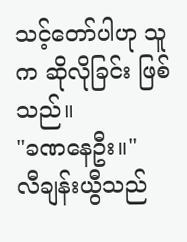သင့်တော်ပါဟု သူက ဆိုလိုခြင်း ဖြစ်သည်။
"ခဏနေဦး။"
လီချန်းယွီသည်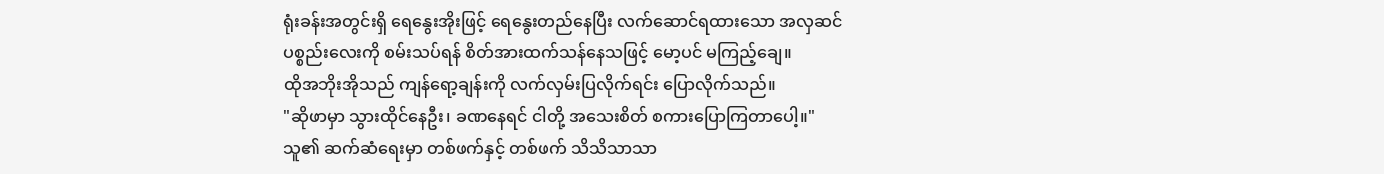ရုံးခန်းအတွင်းရှိ ရေနွေးအိုးဖြင့် ရေနွေးတည်နေပြီး လက်ဆောင်ရထားသော အလှဆင်ပစ္စည်းလေးကို စမ်းသပ်ရန် စိတ်အားထက်သန်နေသဖြင့် မော့ပင် မကြည့်ချေ။
ထိုအဘိုးအိုသည် ကျန်ရော့ချန်းကို လက်လှမ်းပြလိုက်ရင်း ပြောလိုက်သည်။
"ဆိုဖာမှာ သွားထိုင်နေဦး၊ ခဏနေရင် ငါတို့ အသေးစိတ် စကားပြောကြတာပေါ့။"
သူ၏ ဆက်ဆံရေးမှာ တစ်ဖက်နှင့် တစ်ဖက် သိသိသာသာ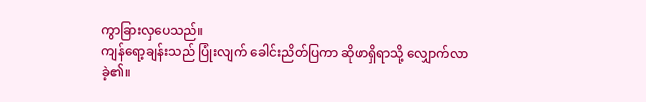ကွာခြားလှပေသည်။
ကျန်ရော့ချန်းသည် ပြုံးလျက် ခေါင်းညိတ်ပြကာ ဆိုဖာရှိရာသို့ လျှောက်လာခဲ့၏။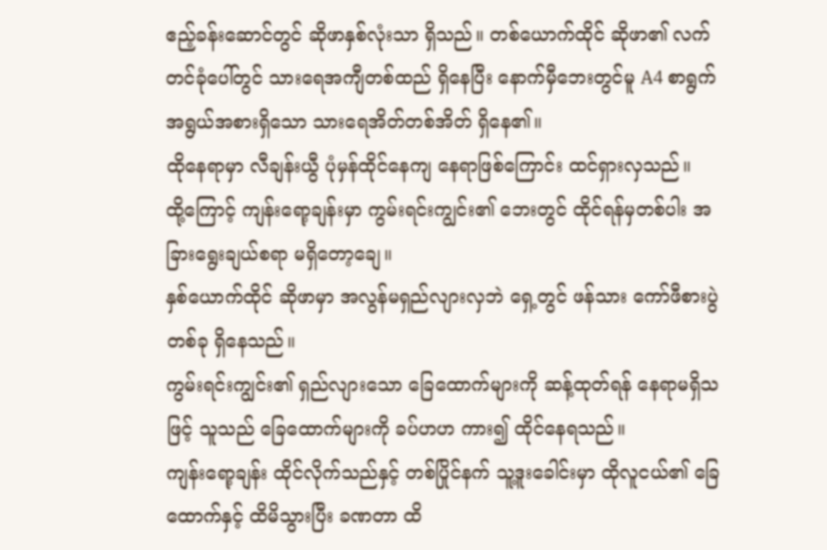ဧည့်ခန်းဆောင်တွင် ဆိုဖာနှစ်လုံးသာ ရှိသည်။ တစ်ယောက်ထိုင် ဆိုဖာ၏ လက်တင်ခုံပေါ်တွင် သားရေအကျီတစ်ထည် ရှိနေပြီး နောက်မှီဘေးတွင်မူ A4 စာရွက် အရွယ်အစားရှိသော သားရေအိတ်တစ်အိတ် ရှိနေ၏။
ထိုနေရာမှာ လီချန်းယွီ ပုံမှန်ထိုင်နေကျ နေရာဖြစ်ကြောင်း ထင်ရှားလှသည်။
ထို့ကြောင့် ကျန်းရော့ချန်းမှာ ကွမ်းရင်းကျွင်း၏ ဘေးတွင် ထိုင်ရန်မှတစ်ပါး အခြားရွေးချယ်စရာ မရှိတော့ချေ။
နှစ်ယောက်ထိုင် ဆိုဖာမှာ အလွန်မရှည်လျားလှဘဲ ရှေ့တွင် ဖန်သား ကော်ဖီစားပွဲတစ်ခု ရှိနေသည်။
ကွမ်းရင်းကျွင်း၏ ရှည်လျားသော ခြေထောက်များကို ဆန့်ထုတ်ရန် နေရာမရှိသဖြင့် သူသည် ခြေထောက်များကို ခပ်ဟဟ ကား၍ ထိုင်နေရသည်။
ကျန်းရော့ချန်း ထိုင်လိုက်သည်နှင့် တစ်ပြိုင်နက် သူ့ဒူးခေါင်းမှာ ထိုလူငယ်၏ ခြေထောက်နှင့် ထိမိသွားပြီး ခဏတာ ထိ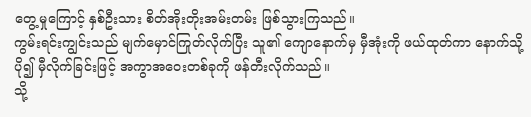တွေ့မှုကြောင့် နှစ်ဦးသား စိတ်အိုးတိုးအမ်းတမ်း ဖြစ်သွားကြသည်။
ကွမ်းရင်းကျွင်းသည် မျက်မှောင်ကြုတ်လိုက်ပြီး သူ၏ ကျောနောက်မှ မှီအုံးကို ဖယ်ထုတ်ကာ နောက်သို့ ပို၍ မှီလိုက်ခြင်းဖြင့် အကွာအဝေးတစ်ခုကို ဖန်တီးလိုက်သည်။
သို့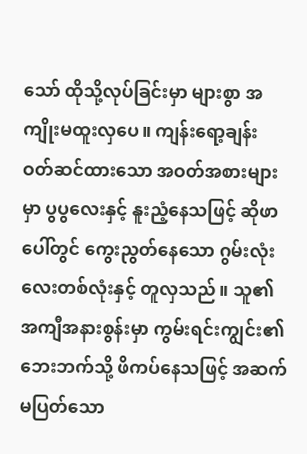သော် ထိုသို့လုပ်ခြင်းမှာ များစွာ အကျိုးမထူးလှပေ။ ကျန်းရော့ချန်း ဝတ်ဆင်ထားသော အဝတ်အစားများမှာ ပွပွလေးနှင့် နူးညံ့နေသဖြင့် ဆိုဖာပေါ်တွင် ကွေးညွတ်နေသော ဂွမ်းလုံးလေးတစ်လုံးနှင့် တူလှသည်။ သူ၏ အကျီအနားစွန်းမှာ ကွမ်းရင်းကျွင်း၏ ဘေးဘက်သို့ ဖိကပ်နေသဖြင့် အဆက်မပြတ်သော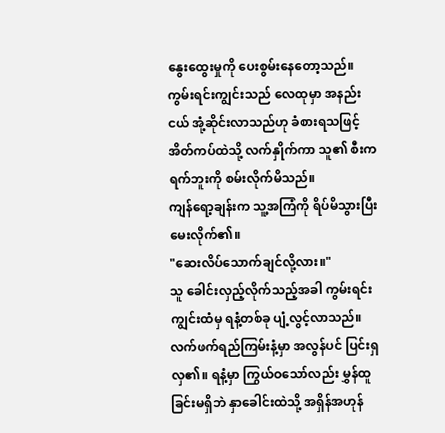နွေးထွေးမှုကို ပေးစွမ်းနေတော့သည်။
ကွမ်းရင်းကျွင်းသည် လေထုမှာ အနည်းငယ် အုံ့ဆိုင်းလာသည်ဟု ခံစားရသဖြင့် အိတ်ကပ်ထဲသို့ လက်နှိုက်ကာ သူ၏ စီးကရက်ဘူးကို စမ်းလိုက်မိသည်။
ကျန်ရော့ချန်းက သူ့အကြံကို ရိပ်မိသွားပြီး မေးလိုက်၏။
"ဆေးလိပ်သောက်ချင်လို့လား။"
သူ ခေါင်းလှည့်လိုက်သည့်အခါ ကွမ်းရင်းကျွင်းထံမှ ရနံ့တစ်ခု ပျံ့လွင့်လာသည်။
လက်ဖက်ရည်ကြမ်းနံ့မှာ အလွန်ပင် ပြင်းရှလှ၏။ ရနံ့မှာ ကြွယ်ဝသော်လည်း မွှန်ထူခြင်းမရှိဘဲ နှာခေါင်းထဲသို့ အရှိန်အဟုန်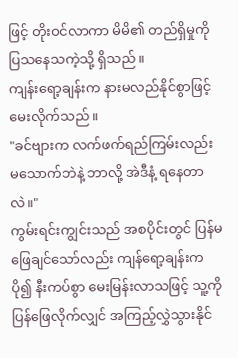ဖြင့် တိုးဝင်လာကာ မိမိ၏ တည်ရှိမှုကို ပြသနေသကဲ့သို့ ရှိသည်။
ကျန်းရော့ချန်းက နားမလည်နိုင်စွာဖြင့် မေးလိုက်သည်။
"ခင်ဗျားက လက်ဖက်ရည်ကြမ်းလည်း မသောက်ဘဲနဲ့ ဘာလို့ အဲဒီနံ့ ရနေတာလဲ။"
ကွမ်းရင်းကျွင်းသည် အစပိုင်းတွင် ပြန်မဖြေချင်သော်လည်း ကျန်ရော့ချန်းက ပို၍ နီးကပ်စွာ မေးမြန်းလာသဖြင့် သူ့ကို ပြန်ဖြေလိုက်လျှင် အကြည့်လွှဲသွားနိုင်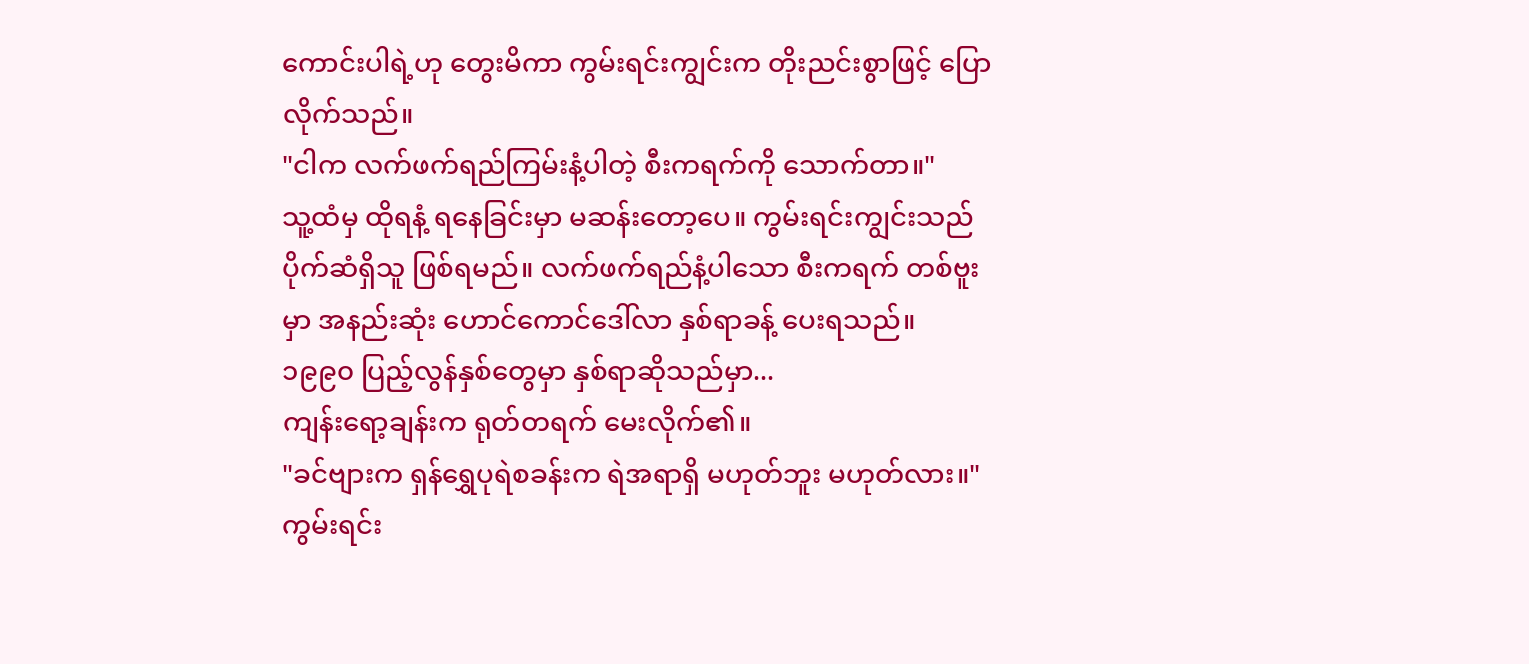ကောင်းပါရဲ့ဟု တွေးမိကာ ကွမ်းရင်းကျွင်းက တိုးညင်းစွာဖြင့် ပြောလိုက်သည်။
"ငါက လက်ဖက်ရည်ကြမ်းနံ့ပါတဲ့ စီးကရက်ကို သောက်တာ။"
သူ့ထံမှ ထိုရနံ့ ရနေခြင်းမှာ မဆန်းတော့ပေ။ ကွမ်းရင်းကျွင်းသည် ပိုက်ဆံရှိသူ ဖြစ်ရမည်။ လက်ဖက်ရည်နံ့ပါသော စီးကရက် တစ်ဗူးမှာ အနည်းဆုံး ဟောင်ကောင်ဒေါ်လာ နှစ်ရာခန့် ပေးရသည်။
၁၉၉၀ ပြည့်လွန်နှစ်တွေမှာ နှစ်ရာဆိုသည်မှာ...
ကျန်းရော့ချန်းက ရုတ်တရက် မေးလိုက်၏။
"ခင်ဗျားက ရှန်ရွှေပုရဲစခန်းက ရဲအရာရှိ မဟုတ်ဘူး မဟုတ်လား။"
ကွမ်းရင်း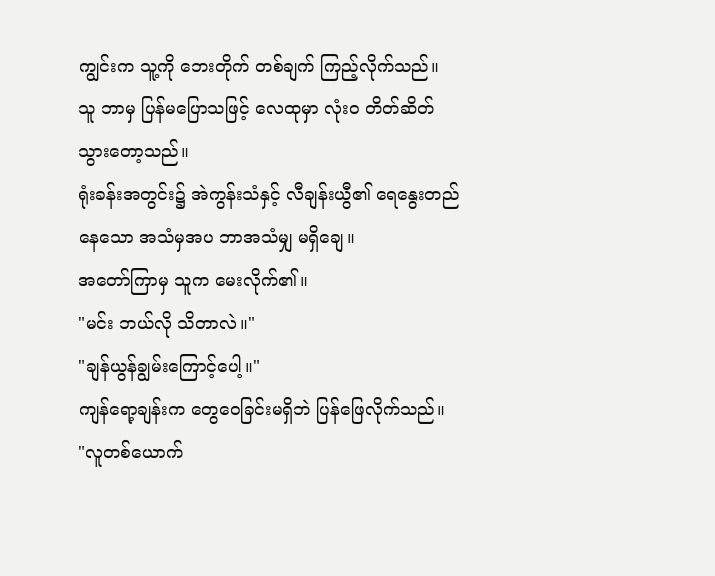ကျွင်းက သူ့ကို ဘေးတိုက် တစ်ချက် ကြည့်လိုက်သည်။
သူ ဘာမှ ပြန်မပြောသဖြင့် လေထုမှာ လုံးဝ တိတ်ဆိတ်သွားတော့သည်။
ရုံးခန်းအတွင်း၌ အဲကွန်းသံနှင့် လီချန်းယွီ၏ ရေနွေးတည်နေသော အသံမှအပ ဘာအသံမျှ မရှိချေ။
အတော်ကြာမှ သူက မေးလိုက်၏။
"မင်း ဘယ်လို သိတာလဲ။"
"ချန်ယွန်ချွမ်းကြောင့်ပေါ့။"
ကျန်ရော့ချန်းက တွေဝေခြင်းမရှိဘဲ ပြန်ဖြေလိုက်သည်။
"လူတစ်ယောက်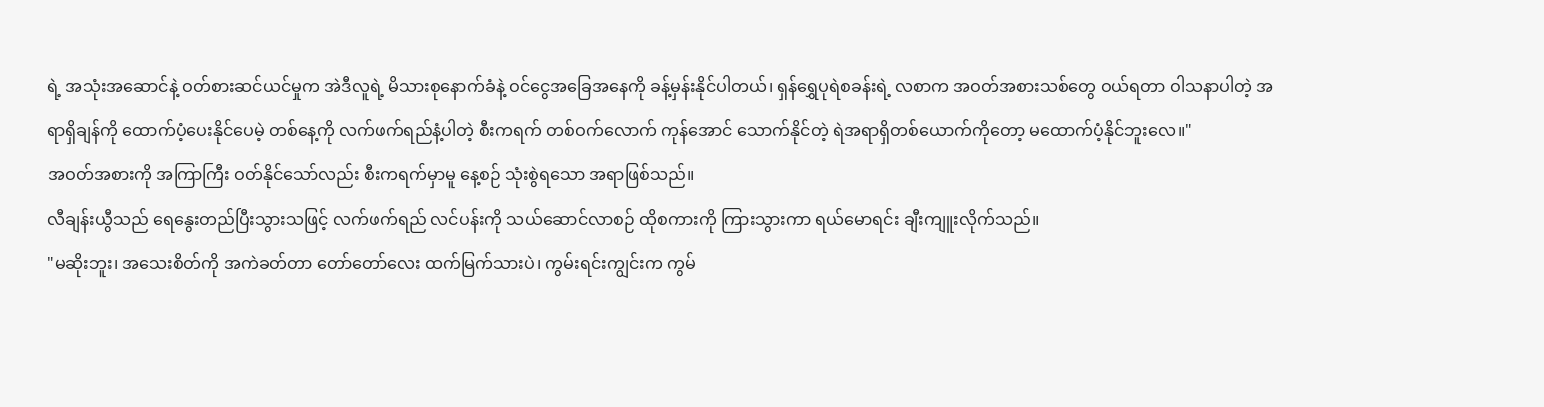ရဲ့ အသုံးအဆောင်နဲ့ ဝတ်စားဆင်ယင်မှုက အဲဒီလူရဲ့ မိသားစုနောက်ခံနဲ့ ဝင်ငွေအခြေအနေကို ခန့်မှန်းနိုင်ပါတယ်၊ ရှန်ရွှေပုရဲစခန်းရဲ့ လစာက အဝတ်အစားသစ်တွေ ဝယ်ရတာ ဝါသနာပါတဲ့ အရာရှိချန်ကို ထောက်ပံ့ပေးနိုင်ပေမဲ့ တစ်နေ့ကို လက်ဖက်ရည်နံ့ပါတဲ့ စီးကရက် တစ်ဝက်လောက် ကုန်အောင် သောက်နိုင်တဲ့ ရဲအရာရှိတစ်ယောက်ကိုတော့ မထောက်ပံ့နိုင်ဘူးလေ။"
အဝတ်အစားကို အကြာကြီး ဝတ်နိုင်သော်လည်း စီးကရက်မှာမူ နေ့စဉ် သုံးစွဲရသော အရာဖြစ်သည်။
လီချန်းယွီသည် ရေနွေးတည်ပြီးသွားသဖြင့် လက်ဖက်ရည် လင်ပန်းကို သယ်ဆောင်လာစဉ် ထိုစကားကို ကြားသွားကာ ရယ်မောရင်း ချီးကျူးလိုက်သည်။
"မဆိုးဘူး၊ အသေးစိတ်ကို အကဲခတ်တာ တော်တော်လေး ထက်မြက်သားပဲ၊ ကွမ်းရင်းကျွင်းက ကွမ်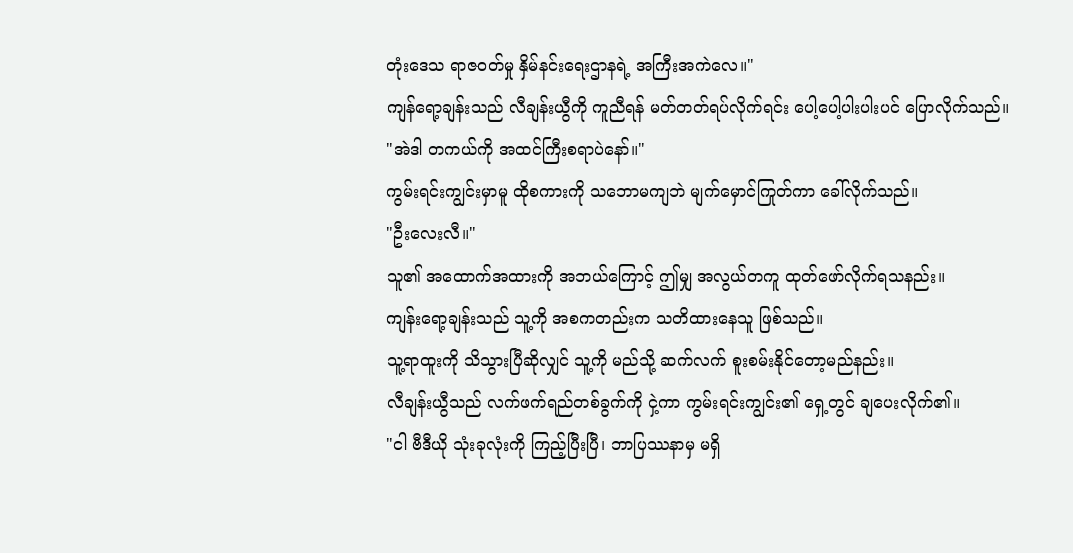တုံးဒေသ ရာဇဝတ်မှု နှိမ်နင်းရေးဌာနရဲ့ အကြီးအကဲလေ။"
ကျန်ရော့ချန်းသည် လီချန်းယွီကို ကူညီရန် မတ်တတ်ရပ်လိုက်ရင်း ပေါ့ပေါ့ပါးပါးပင် ပြောလိုက်သည်။
"အဲဒါ တကယ်ကို အထင်ကြီးစရာပဲနော်။"
ကွမ်းရင်းကျွင်းမှာမူ ထိုစကားကို သဘောမကျဘဲ မျက်မှောင်ကြုတ်ကာ ခေါ်လိုက်သည်။
"ဦးလေးလီ။"
သူ၏ အထောက်အထားကို အဘယ်ကြောင့် ဤမျှ အလွယ်တကူ ထုတ်ဖော်လိုက်ရသနည်း။
ကျန်းရော့ချန်းသည် သူ့ကို အစကတည်းက သတိထားနေသူ ဖြစ်သည်။
သူ့ရာထူးကို သိသွားပြီဆိုလျှင် သူ့ကို မည်သို့ ဆက်လက် စူးစမ်းနိုင်တော့မည်နည်း။
လီချန်းယွီသည် လက်ဖက်ရည်တစ်ခွက်ကို ငှဲ့ကာ ကွမ်းရင်းကျွင်း၏ ရှေ့တွင် ချပေးလိုက်၏။
"ငါ ဗီဒီယို သုံးခုလုံးကို ကြည့်ပြီးပြီ၊ ဘာပြဿနာမှ မရှိ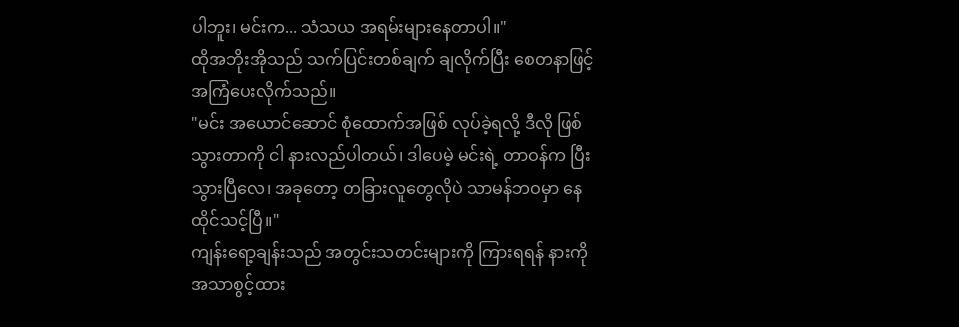ပါဘူး၊ မင်းက... သံသယ အရမ်းများနေတာပါ။"
ထိုအဘိုးအိုသည် သက်ပြင်းတစ်ချက် ချလိုက်ပြီး စေတနာဖြင့် အကြံပေးလိုက်သည်။
"မင်း အယောင်ဆောင် စုံထောက်အဖြစ် လုပ်ခဲ့ရလို့ ဒီလို ဖြစ်သွားတာကို ငါ နားလည်ပါတယ်၊ ဒါပေမဲ့ မင်းရဲ့ တာဝန်က ပြီးသွားပြီလေ၊ အခုတော့ တခြားလူတွေလိုပဲ သာမန်ဘဝမှာ နေထိုင်သင့်ပြီ။"
ကျန်းရော့ချန်းသည် အတွင်းသတင်းများကို ကြားရရန် နားကို အသာစွင့်ထား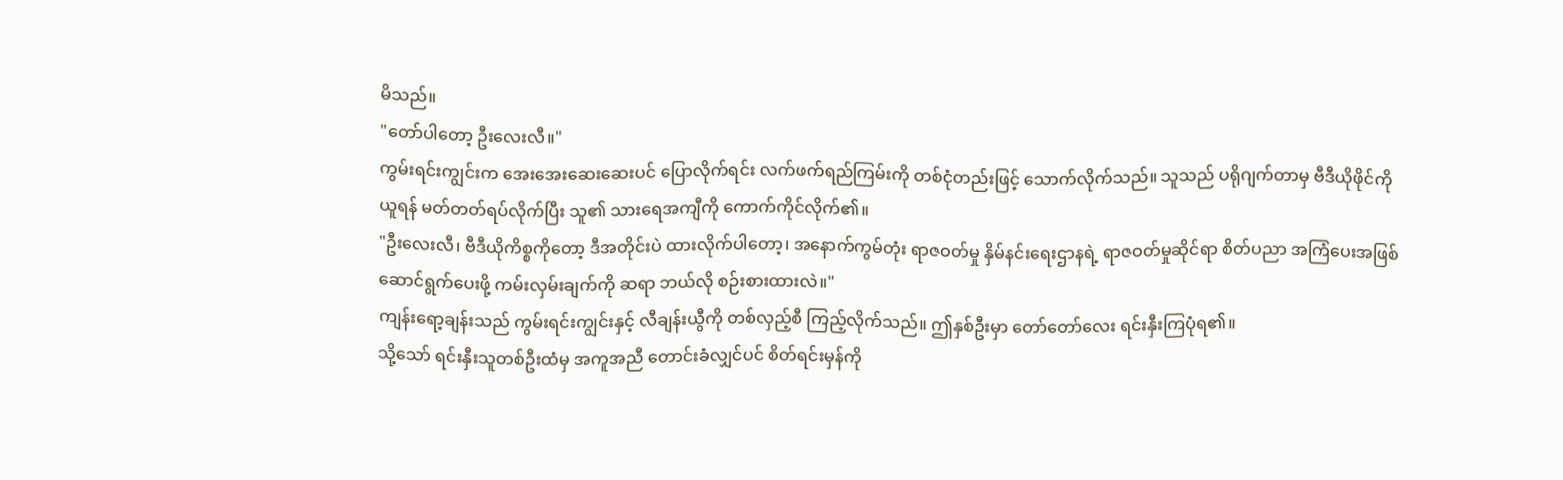မိသည်။
"တော်ပါတော့ ဦးလေးလီ။"
ကွမ်းရင်းကျွင်းက အေးအေးဆေးဆေးပင် ပြောလိုက်ရင်း လက်ဖက်ရည်ကြမ်းကို တစ်ငုံတည်းဖြင့် သောက်လိုက်သည်။ သူသည် ပရိုဂျက်တာမှ ဗီဒီယိုဖိုင်ကို ယူရန် မတ်တတ်ရပ်လိုက်ပြီး သူ၏ သားရေအကျီကို ကောက်ကိုင်လိုက်၏။
"ဦးလေးလီ၊ ဗီဒီယိုကိစ္စကိုတော့ ဒီအတိုင်းပဲ ထားလိုက်ပါတော့၊ အနောက်ကွမ်တုံး ရာဇဝတ်မှု နှိမ်နင်းရေးဌာနရဲ့ ရာဇဝတ်မှုဆိုင်ရာ စိတ်ပညာ အကြံပေးအဖြစ် ဆောင်ရွက်ပေးဖို့ ကမ်းလှမ်းချက်ကို ဆရာ ဘယ်လို စဉ်းစားထားလဲ။"
ကျန်းရော့ချန်းသည် ကွမ်းရင်းကျွင်းနှင့် လီချန်းယွီကို တစ်လှည့်စီ ကြည့်လိုက်သည်။ ဤနှစ်ဦးမှာ တော်တော်လေး ရင်းနှီးကြပုံရ၏။
သို့သော် ရင်းနှီးသူတစ်ဦးထံမှ အကူအညီ တောင်းခံလျှင်ပင် စိတ်ရင်းမှန်ကို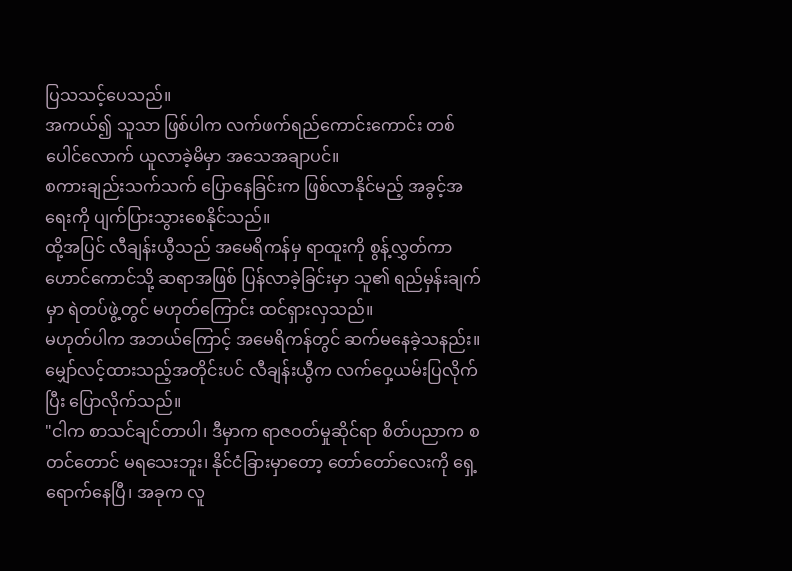ပြသသင့်ပေသည်။
အကယ်၍ သူသာ ဖြစ်ပါက လက်ဖက်ရည်ကောင်းကောင်း တစ်ပေါင်လောက် ယူလာခဲ့မိမှာ အသေအချာပင်။
စကားချည်းသက်သက် ပြောနေခြင်းက ဖြစ်လာနိုင်မည့် အခွင့်အရေးကို ပျက်ပြားသွားစေနိုင်သည်။
ထို့အပြင် လီချန်းယွီသည် အမေရိကန်မှ ရာထူးကို စွန့်လွှတ်ကာ ဟောင်ကောင်သို့ ဆရာအဖြစ် ပြန်လာခဲ့ခြင်းမှာ သူ၏ ရည်မှန်းချက်မှာ ရဲတပ်ဖွဲ့တွင် မဟုတ်ကြောင်း ထင်ရှားလှသည်။
မဟုတ်ပါက အဘယ်ကြောင့် အမေရိကန်တွင် ဆက်မနေခဲ့သနည်း။
မျှော်လင့်ထားသည့်အတိုင်းပင် လီချန်းယွီက လက်ဝှေ့ယမ်းပြလိုက်ပြီး ပြောလိုက်သည်။
"ငါက စာသင်ချင်တာပါ၊ ဒီမှာက ရာဇဝတ်မှုဆိုင်ရာ စိတ်ပညာက စတင်တောင် မရသေးဘူး၊ နိုင်ငံခြားမှာတော့ တော်တော်လေးကို ရှေ့ရောက်နေပြီ၊ အခုက လူ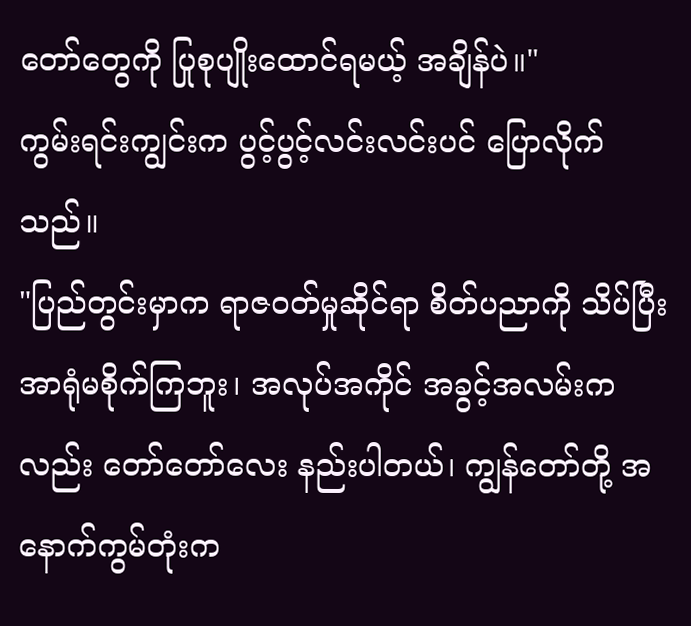တော်တွေကို ပြုစုပျိုးထောင်ရမယ့် အချိန်ပဲ။"
ကွမ်းရင်းကျွင်းက ပွင့်ပွင့်လင်းလင်းပင် ပြောလိုက်သည်။
"ပြည်တွင်းမှာက ရာဇဝတ်မှုဆိုင်ရာ စိတ်ပညာကို သိပ်ပြီး အာရုံမစိုက်ကြဘူး၊ အလုပ်အကိုင် အခွင့်အလမ်းကလည်း တော်တော်လေး နည်းပါတယ်၊ ကျွန်တော်တို့ အနောက်ကွမ်တုံးက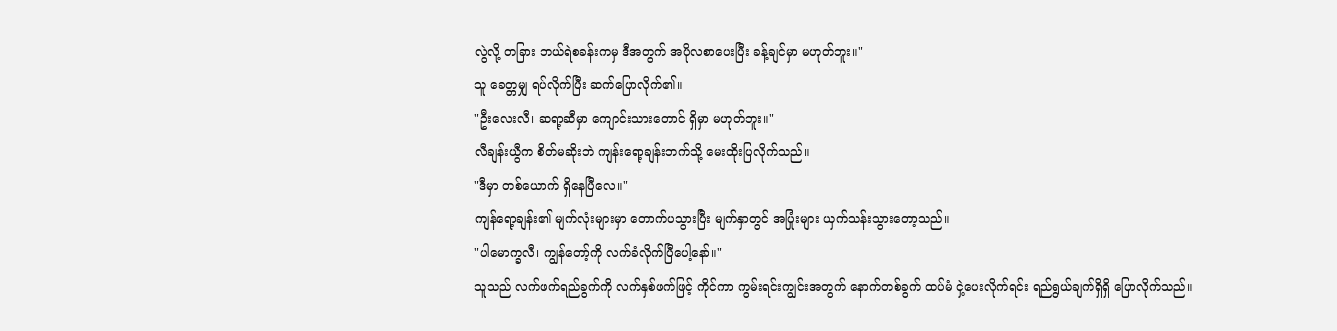လွဲလို့ တခြား ဘယ်ရဲစခန်းကမှ ဒီအတွက် အပိုလစာပေးပြီး ခန့်ချင်မှာ မဟုတ်ဘူး။"
သူ ခေတ္တမျှ ရပ်လိုက်ပြီး ဆက်ပြောလိုက်၏။
"ဦးလေးလီ၊ ဆရာ့ဆီမှာ ကျောင်းသားတောင် ရှိမှာ မဟုတ်ဘူး။"
လီချန်းယွီက စိတ်မဆိုးဘဲ ကျန်းရော့ချန်းဘက်သို့ မေးထိုးပြလိုက်သည်။
"ဒီမှာ တစ်ယောက် ရှိနေပြီလေ။"
ကျန်ရော့ချန်း၏ မျက်လုံးများမှာ တောက်ပသွားပြီး မျက်နှာတွင် အပြုံးများ ယှက်သန်းသွားတော့သည်။
"ပါမောက္ခလီ၊ ကျွန်တော့်ကို လက်ခံလိုက်ပြီပေါ့နော်။"
သူသည် လက်ဖက်ရည်ခွက်ကို လက်နှစ်ဖက်ဖြင့် ကိုင်ကာ ကွမ်းရင်းကျွင်းအတွက် နောက်တစ်ခွက် ထပ်မံ ငှဲ့ပေးလိုက်ရင်း ရည်ရွယ်ချက်ရှိရှိ ပြောလိုက်သည်။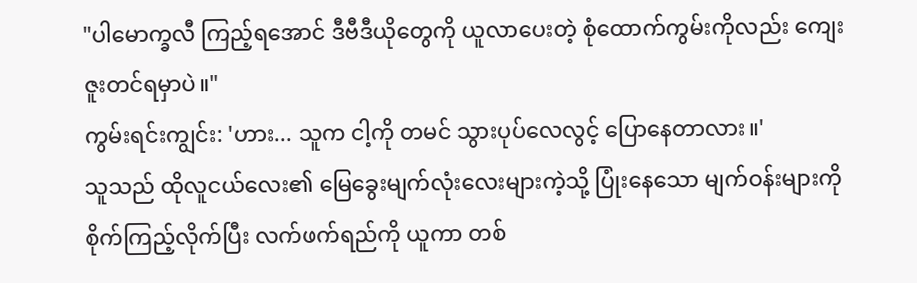"ပါမောက္ခလီ ကြည့်ရအောင် ဒီဗီဒီယိုတွေကို ယူလာပေးတဲ့ စုံထောက်ကွမ်းကိုလည်း ကျေးဇူးတင်ရမှာပဲ။"
ကွမ်းရင်းကျွင်း: 'ဟား... သူက ငါ့ကို တမင် သွားပုပ်လေလွင့် ပြောနေတာလား။'
သူသည် ထိုလူငယ်လေး၏ မြေခွေးမျက်လုံးလေးများကဲ့သို့ ပြုံးနေသော မျက်ဝန်းများကို စိုက်ကြည့်လိုက်ပြီး လက်ဖက်ရည်ကို ယူကာ တစ်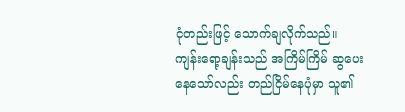ငုံတည်းဖြင့် သောက်ချလိုက်သည်။
ကျန်းရော့ချန်းသည် အကြိမ်ကြိမ် ဆွပေးနေသော်လည်း တည်ငြိမ်နေပုံမှာ သူ၏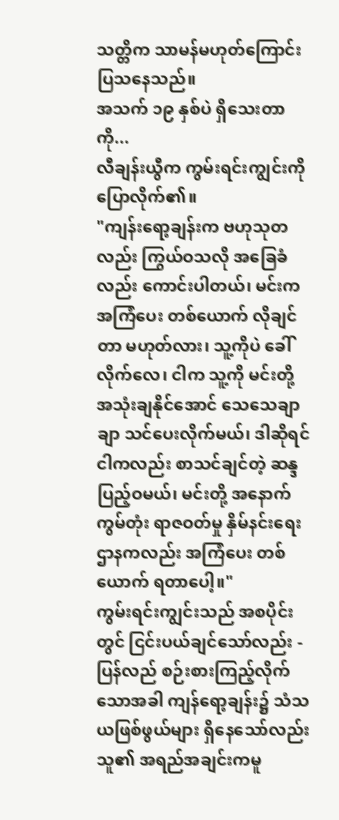သတ္တိက သာမန်မဟုတ်ကြောင်း ပြသနေသည်။
အသက် ၁၉ နှစ်ပဲ ရှိသေးတာကို...
လီချန်းယွီက ကွမ်းရင်းကျွင်းကို ပြောလိုက်၏။
"ကျန်းရော့ချန်းက ဗဟုသုတလည်း ကြွယ်ဝသလို အခြေခံလည်း ကောင်းပါတယ်၊ မင်းက အကြံပေး တစ်ယောက် လိုချင်တာ မဟုတ်လား၊ သူ့ကိုပဲ ခေါ်လိုက်လေ၊ ငါက သူ့ကို မင်းတို့ အသုံးချနိုင်အောင် သေသေချာချာ သင်ပေးလိုက်မယ်၊ ဒါဆိုရင် ငါကလည်း စာသင်ချင်တဲ့ ဆန္ဒပြည့်ဝမယ်၊ မင်းတို့ အနောက်ကွမ်တုံး ရာဇဝတ်မှု နှိမ်နင်းရေးဌာနကလည်း အကြံပေး တစ်ယောက် ရတာပေါ့။"
ကွမ်းရင်းကျွင်းသည် အစပိုင်းတွင် ငြင်းပယ်ချင်သော်လည်း -
ပြန်လည် စဉ်းစားကြည့်လိုက်သောအခါ ကျန်ရော့ချန်း၌ သံသယဖြစ်ဖွယ်များ ရှိနေသော်လည်း သူ၏ အရည်အချင်းကမူ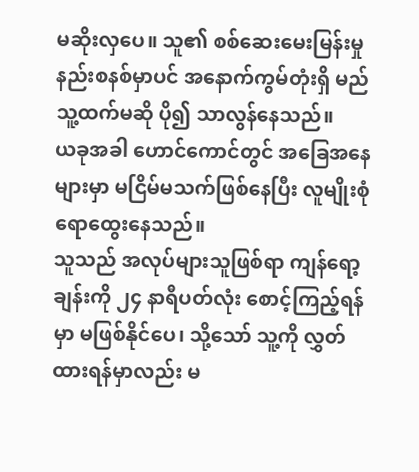မဆိုးလှပေ။ သူ၏ စစ်ဆေးမေးမြန်းမှု နည်းစနစ်မှာပင် အနောက်ကွမ်တုံးရှိ မည်သူ့ထက်မဆို ပို၍ သာလွန်နေသည်။
ယခုအခါ ဟောင်ကောင်တွင် အခြေအနေများမှာ မငြိမ်မသက်ဖြစ်နေပြီး လူမျိုးစုံ ရောထွေးနေသည်။
သူသည် အလုပ်များသူဖြစ်ရာ ကျန်ရော့ချန်းကို ၂၄ နာရီပတ်လုံး စောင့်ကြည့်ရန်မှာ မဖြစ်နိုင်ပေ၊ သို့သော် သူ့ကို လွှတ်ထားရန်မှာလည်း မ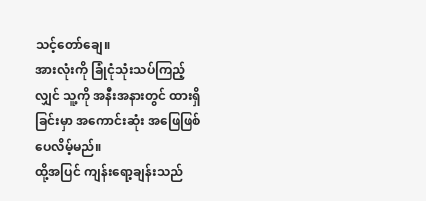သင့်တော်ချေ။
အားလုံးကို ခြုံငုံသုံးသပ်ကြည့်လျှင် သူ့ကို အနီးအနားတွင် ထားရှိခြင်းမှာ အကောင်းဆုံး အဖြေဖြစ်ပေလိမ့်မည်။
ထို့အပြင် ကျန်းရော့ချန်းသည်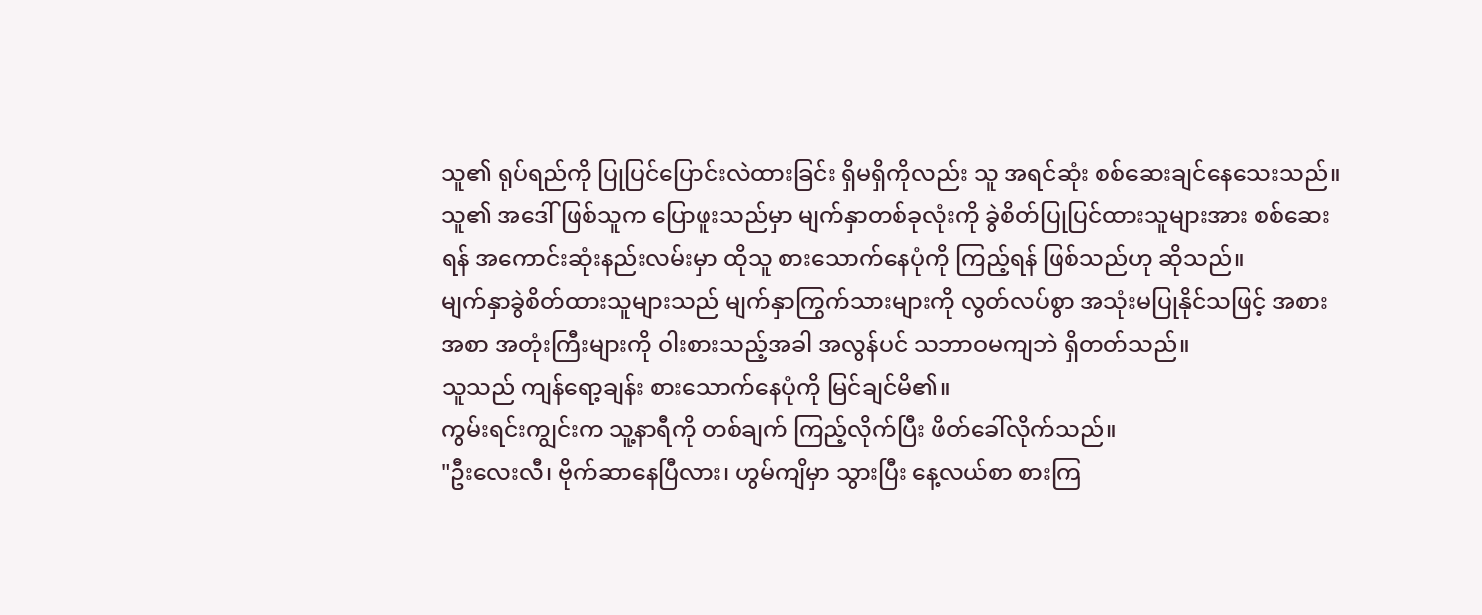သူ၏ ရုပ်ရည်ကို ပြုပြင်ပြောင်းလဲထားခြင်း ရှိမရှိကိုလည်း သူ အရင်ဆုံး စစ်ဆေးချင်နေသေးသည်။
သူ၏ အဒေါ်ဖြစ်သူက ပြောဖူးသည်မှာ မျက်နှာတစ်ခုလုံးကို ခွဲစိတ်ပြုပြင်ထားသူများအား စစ်ဆေးရန် အကောင်းဆုံးနည်းလမ်းမှာ ထိုသူ စားသောက်နေပုံကို ကြည့်ရန် ဖြစ်သည်ဟု ဆိုသည်။
မျက်နှာခွဲစိတ်ထားသူများသည် မျက်နှာကြွက်သားများကို လွတ်လပ်စွာ အသုံးမပြုနိုင်သဖြင့် အစားအစာ အတုံးကြီးများကို ဝါးစားသည့်အခါ အလွန်ပင် သဘာဝမကျဘဲ ရှိတတ်သည်။
သူသည် ကျန်ရော့ချန်း စားသောက်နေပုံကို မြင်ချင်မိ၏။
ကွမ်းရင်းကျွင်းက သူ့နာရီကို တစ်ချက် ကြည့်လိုက်ပြီး ဖိတ်ခေါ်လိုက်သည်။
"ဦးလေးလီ၊ ဗိုက်ဆာနေပြီလား၊ ဟွမ်ကျိမှာ သွားပြီး နေ့လယ်စာ စားကြ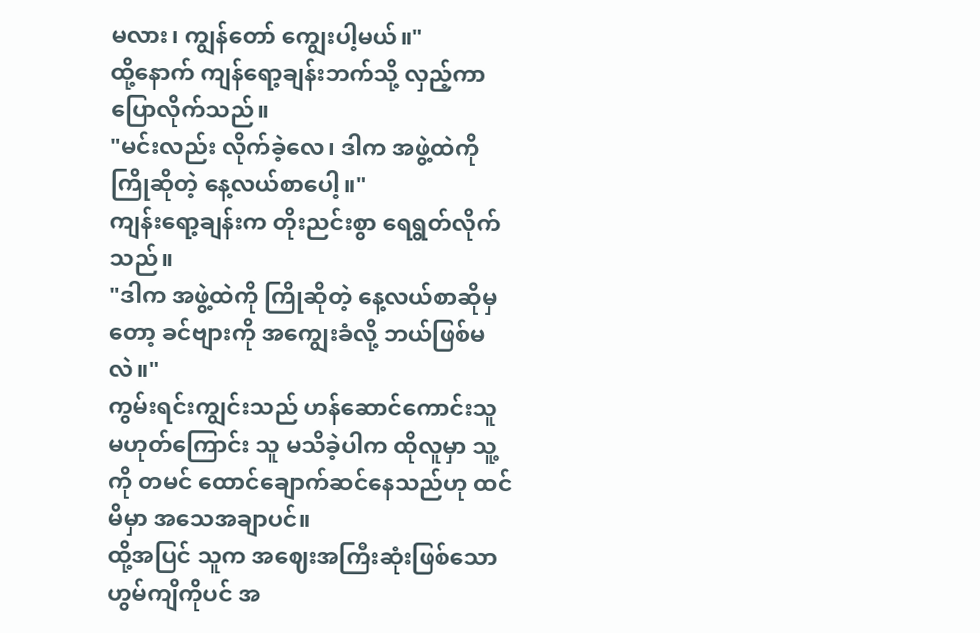မလား၊ ကျွန်တော် ကျွေးပါ့မယ်။"
ထို့နောက် ကျန်ရော့ချန်းဘက်သို့ လှည့်ကာ ပြောလိုက်သည်။
"မင်းလည်း လိုက်ခဲ့လေ၊ ဒါက အဖွဲ့ထဲကို ကြိုဆိုတဲ့ နေ့လယ်စာပေါ့။"
ကျန်းရော့ချန်းက တိုးညင်းစွာ ရေရွတ်လိုက်သည်။
"ဒါက အဖွဲ့ထဲကို ကြိုဆိုတဲ့ နေ့လယ်စာဆိုမှတော့ ခင်ဗျားကို အကျွေးခံလို့ ဘယ်ဖြစ်မလဲ။"
ကွမ်းရင်းကျွင်းသည် ဟန်ဆောင်ကောင်းသူ မဟုတ်ကြောင်း သူ မသိခဲ့ပါက ထိုလူမှာ သူ့ကို တမင် ထောင်ချောက်ဆင်နေသည်ဟု ထင်မိမှာ အသေအချာပင်။
ထို့အပြင် သူက အဈေးအကြီးဆုံးဖြစ်သော ဟွမ်ကျိကိုပင် အ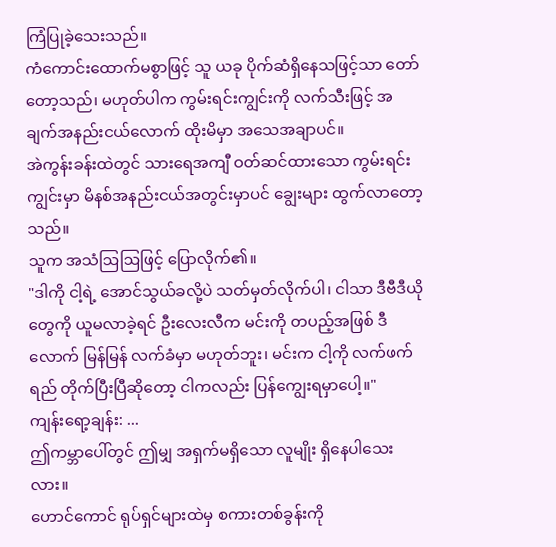ကြံပြုခဲ့သေးသည်။
ကံကောင်းထောက်မစွာဖြင့် သူ ယခု ပိုက်ဆံရှိနေသဖြင့်သာ တော်တော့သည်၊ မဟုတ်ပါက ကွမ်းရင်းကျွင်းကို လက်သီးဖြင့် အချက်အနည်းငယ်လောက် ထိုးမိမှာ အသေအချာပင်။
အဲကွန်းခန်းထဲတွင် သားရေအကျီ ဝတ်ဆင်ထားသော ကွမ်းရင်းကျွင်းမှာ မိနစ်အနည်းငယ်အတွင်းမှာပင် ချွေးများ ထွက်လာတော့သည်။
သူက အသံဩဩဖြင့် ပြောလိုက်၏။
"ဒါကို ငါ့ရဲ့ အောင်သွယ်ခလို့ပဲ သတ်မှတ်လိုက်ပါ၊ ငါသာ ဒီဗီဒီယိုတွေကို ယူမလာခဲ့ရင် ဦးလေးလီက မင်းကို တပည့်အဖြစ် ဒီလောက် မြန်မြန် လက်ခံမှာ မဟုတ်ဘူး၊ မင်းက ငါ့ကို လက်ဖက်ရည် တိုက်ပြီးပြီဆိုတော့ ငါကလည်း ပြန်ကျွေးရမှာပေါ့။"
ကျန်းရော့ချန်း: ...
ဤကမ္ဘာပေါ်တွင် ဤမျှ အရှက်မရှိသော လူမျိုး ရှိနေပါသေးလား။
ဟောင်ကောင် ရုပ်ရှင်များထဲမှ စကားတစ်ခွန်းကို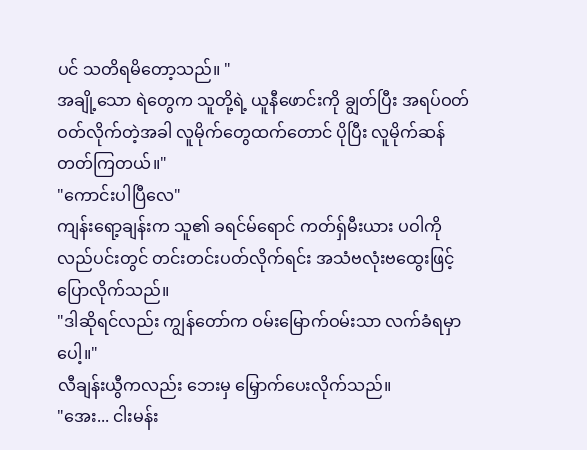ပင် သတိရမိတော့သည်။ "
အချို့သော ရဲတွေက သူတို့ရဲ့ ယူနီဖောင်းကို ချွတ်ပြီး အရပ်ဝတ် ဝတ်လိုက်တဲ့အခါ လူမိုက်တွေထက်တောင် ပိုပြီး လူမိုက်ဆန်တတ်ကြတယ်။"
"ကောင်းပါပြီလေ"
ကျန်းရော့ချန်းက သူ၏ ခရင်မ်ရောင် ကတ်ရှ်မီးယား ပဝါကို လည်ပင်းတွင် တင်းတင်းပတ်လိုက်ရင်း အသံဗလုံးဗထွေးဖြင့် ပြောလိုက်သည်။
"ဒါဆိုရင်လည်း ကျွန်တော်က ဝမ်းမြောက်ဝမ်းသာ လက်ခံရမှာပေါ့။"
လီချန်းယွီကလည်း ဘေးမှ မြှောက်ပေးလိုက်သည်။
"အေး... ငါးမန်း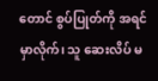တောင် စွပ်ပြုတ်ကို အရင်မှာလိုက်၊ သူ ဆေးလိပ် မ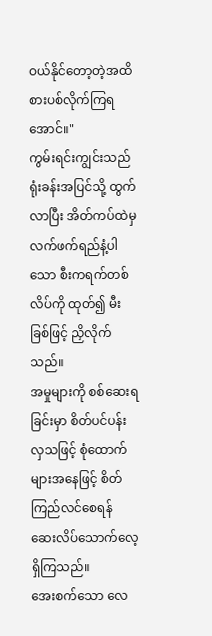ဝယ်နိုင်တော့တဲ့အထိ စားပစ်လိုက်ကြရအောင်။"
ကွမ်းရင်းကျွင်းသည် ရုံးခန်းအပြင်သို့ ထွက်လာပြီး အိတ်ကပ်ထဲမှ လက်ဖက်ရည်နံ့ပါသော စီးကရက်တစ်လိပ်ကို ထုတ်၍ မီးခြစ်ဖြင့် ညှိလိုက်သည်။
အမှုများကို စစ်ဆေးရခြင်းမှာ စိတ်ပင်ပန်းလှသဖြင့် စုံထောက်များအနေဖြင့် စိတ်ကြည်လင်စေရန် ဆေးလိပ်သောက်လေ့ ရှိကြသည်။
အေးစက်သော လေ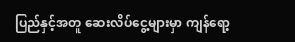ပြည်နှင့်အတူ ဆေးလိပ်ငွေ့များမှာ ကျန်ရော့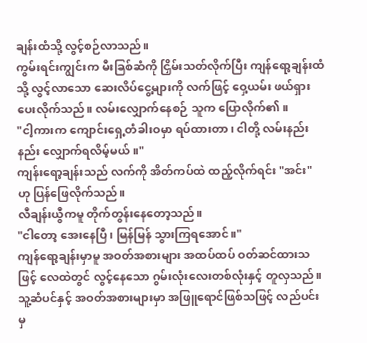ချန်းထံသို့ လွင့်စဉ်လာသည်။
ကွမ်းရင်းကျွင်းက မီးခြစ်ဆံကို ငြှိမ်းသတ်လိုက်ပြီး ကျန်ရော့ချန်းထံသို့ လွင့်လာသော ဆေးလိပ်ငွေ့များကို လက်ဖြင့် ဝှေ့ယမ်း ဖယ်ရှားပေးလိုက်သည်။ လမ်းလျှောက်နေစဉ် သူက ပြောလိုက်၏။
"ငါ့ကားက ကျောင်းရှေ့တံခါးဝမှာ ရပ်ထားတာ၊ ငါတို့ လမ်းနည်းနည်း လျှောက်ရလိမ့်မယ်။"
ကျန်းရော့ချန်းသည် လက်ကို အိတ်ကပ်ထဲ ထည့်လိုက်ရင်း "အင်း" ဟု ပြန်ဖြေလိုက်သည်။
လီချန်းယွီကမူ တိုက်တွန်းနေတော့သည်။
"ငါတော့ အေးနေပြီ၊ မြန်မြန် သွားကြရအောင်။"
ကျန်ရော့ချန်းမှာမူ အဝတ်အစားများ အထပ်ထပ် ဝတ်ဆင်ထားသဖြင့် လေထဲတွင် လွင့်နေသော ဂွမ်းလုံးလေးတစ်လုံးနှင့် တူလှသည်။
သူ့ဆံပင်နှင့် အဝတ်အစားများမှာ အဖြူရောင်ဖြစ်သဖြင့် လည်ပင်းမှ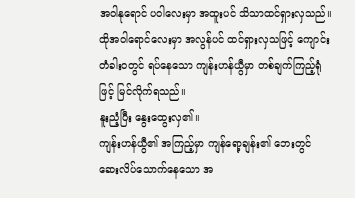အဝါနုရောင် ပဝါလေးမှာ အထူးပင် သိသာထင်ရှားလှသည်။
ထိုအဝါရောင်လေးမှာ အလွန်ပင် ထင်ရှားလှသဖြင့် ကျောင်းတံခါးဝတွင် ရပ်နေသော ကျန်းဟန်ယွီမှာ တစ်ချက်ကြည့်ရုံဖြင့် မြင်လိုက်ရသည်။
နူးညံ့ပြီး နွေးထွေးလှ၏။
ကျန်းဟန်ယွီ၏ အကြည့်မှာ ကျန်ရော့ချန်း၏ ဘေးတွင် ဆေးလိပ်သောက်နေသော အ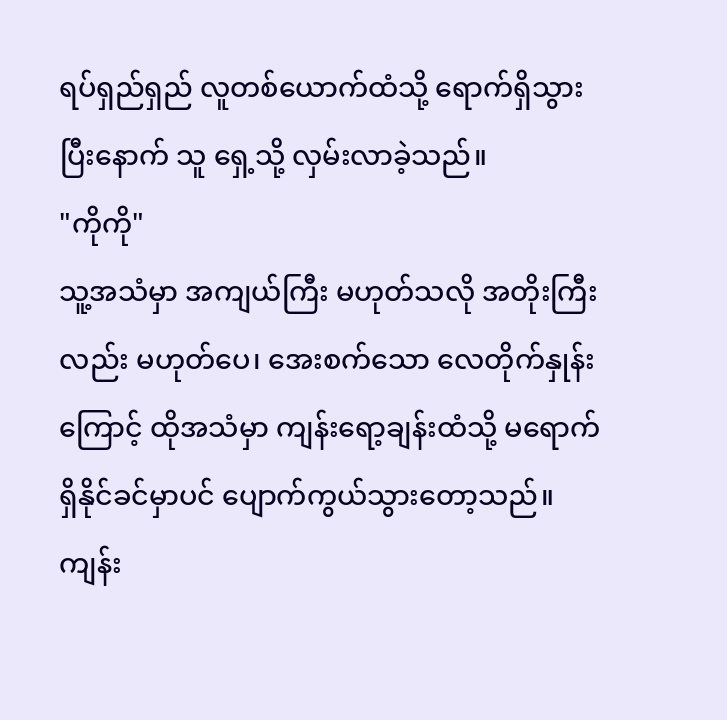ရပ်ရှည်ရှည် လူတစ်ယောက်ထံသို့ ရောက်ရှိသွားပြီးနောက် သူ ရှေ့သို့ လှမ်းလာခဲ့သည်။
"ကိုကို"
သူ့အသံမှာ အကျယ်ကြီး မဟုတ်သလို အတိုးကြီးလည်း မဟုတ်ပေ၊ အေးစက်သော လေတိုက်နှုန်းကြောင့် ထိုအသံမှာ ကျန်းရော့ချန်းထံသို့ မရောက်ရှိနိုင်ခင်မှာပင် ပျောက်ကွယ်သွားတော့သည်။
ကျန်း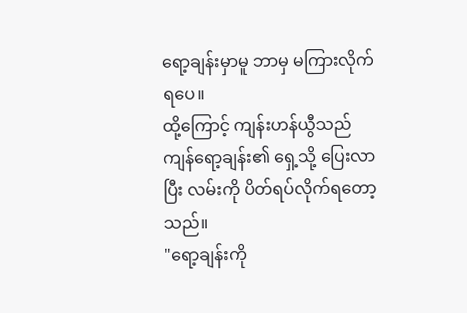ရော့ချန်းမှာမူ ဘာမှ မကြားလိုက်ရပေ။
ထို့ကြောင့် ကျန်းဟန်ယွီသည် ကျန်ရော့ချန်း၏ ရှေ့သို့ ပြေးလာပြီး လမ်းကို ပိတ်ရပ်လိုက်ရတော့သည်။
"ရော့ချန်းကို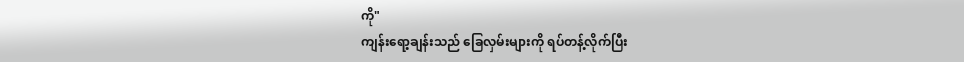ကို"
ကျန်းရော့ချန်းသည် ခြေလှမ်းများကို ရပ်တန့်လိုက်ပြီး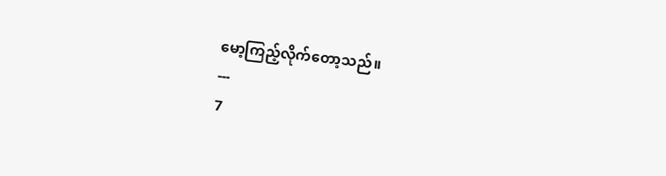မော့ကြည့်လိုက်တော့သည်။
---
7